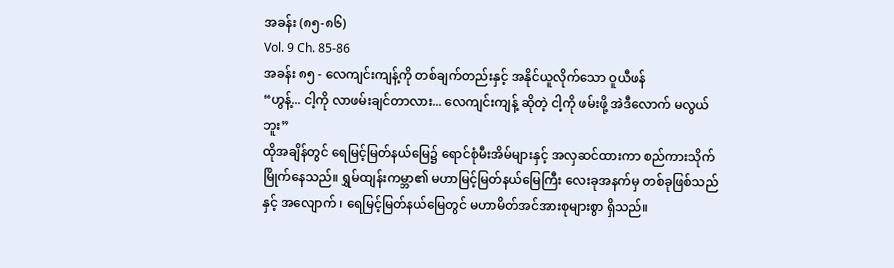အခန်း (၈၅-၈၆)
Vol. 9 Ch. 85-86
အခန်း ၈၅ - လေကျင်းကျန့်ကို တစ်ချက်တည်းနှင့် အနိုင်ယူလိုက်သော ဝူယီဖန်
“ဟွန့်... ငါ့ကို လာဖမ်းချင်တာလား... လေကျင်းကျန့် ဆိုတဲ့ ငါ့ကို ဖမ်းဖို့ အဲဒီလောက် မလွယ်ဘူး”
ထိုအချိန်တွင် ရေမြင့်မြတ်နယ်မြေ၌ ရောင်စုံမီးအိမ်များနှင့် အလှဆင်ထားကာ စည်ကားသိုက်မြိုက်နေသည်။ ရွှမ်ထျန်းကမ္ဘာ၏ မဟာမြင့်မြတ်နယ်မြေကြီး လေးခုအနက်မှ တစ်ခုဖြစ်သည်နှင့် အလျောက် ၊ ရေမြင့်မြတ်နယ်မြေတွင် မဟာမိတ်အင်အားစုများစွာ ရှိသည်။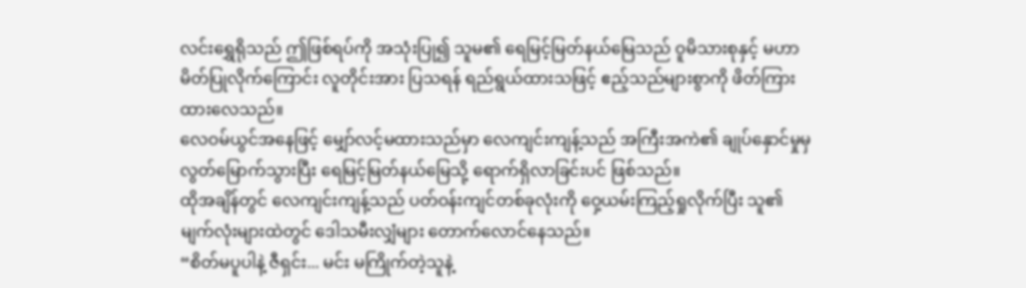လင်းရွှေရိုသည် ဤဖြစ်ရပ်ကို အသုံးပြု၍ သူမ၏ ရေမြင့်မြတ်နယ်မြေသည် ဝူမိသားစုနှင့် မဟာမိတ်ပြုလိုက်ကြောင်း လူတိုင်းအား ပြသရန် ရည်ရွယ်ထားသဖြင့် ဧည့်သည်များစွာကို ဖိတ်ကြားထားလေသည်။
လေဝမ်ယွင်အနေဖြင့် မျှော်လင့်မထားသည်မှာ လေကျင်းကျန့်သည် အကြီးအကဲ၏ ချုပ်နှောင်မှုမှ လွတ်မြောက်သွားပြီး ရေမြင့်မြတ်နယ်မြေသို့ ရောက်ရှိလာခြင်းပင် ဖြစ်သည်။
ထိုအချိန်တွင် လေကျင်းကျန့်သည် ပတ်ဝန်းကျင်တစ်ခုလုံးကို ဝှေ့ယမ်းကြည့်ရှုလိုက်ပြီး သူ၏ မျက်လုံးများထဲတွင် ဒေါသမီးလျှံများ တောက်လောင်နေသည်။
“စိတ်မပူပါနဲ့ ဇီရှင်း... မင်း မကြိုက်တဲ့သူနဲ့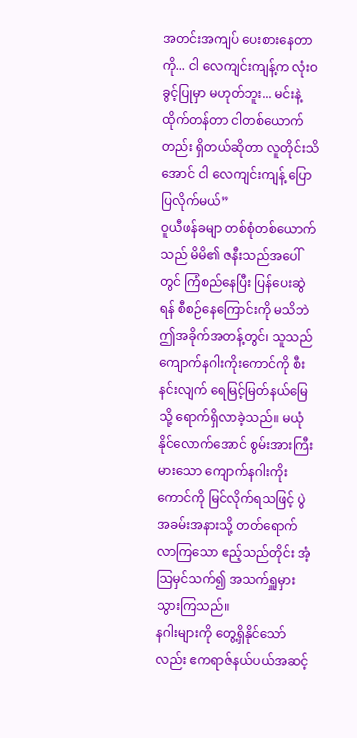အတင်းအကျပ် ပေးစားနေတာကို... ငါ လေကျင်းကျန့်က လုံးဝခွင့်ပြုမှာ မဟုတ်ဘူး... မင်းနဲ့ ထိုက်တန်တာ ငါတစ်ယောက်တည်း ရှိတယ်ဆိုတာ လူတိုင်းသိအောင် ငါ လေကျင်းကျန့် ပြောပြလိုက်မယ်”
ဝူယီဖန်ခမျာ တစ်စုံတစ်ယောက်သည် မိမိ၏ ဇနီးသည်အပေါ်တွင် ကြံစည်နေပြီး ပြန်ပေးဆွဲရန် စီစဉ်နေကြောင်းကို မသိဘဲ ဤအခိုက်အတန့်တွင်၊ သူသည် ကျောက်နဂါးကိုးကောင်ကို စီးနင်းလျက် ရေမြင့်မြတ်နယ်မြေသို့ ရောက်ရှိလာခဲ့သည်။ မယုံနိုင်လောက်အောင် စွမ်းအားကြီးမားသော ကျောက်နဂါးကိုးကောင်ကို မြင်လိုက်ရသဖြင့် ပွဲအခမ်းအနားသို့ တတ်ရောက်လာကြသော ဧည့်သည်တိုင်း အံ့သြမှင်သက်၍ အသက်ရှူမှားသွားကြသည်။
နဂါးများကို တွေ့ရှိနိုင်သော်လည်း ဧကရာဇ်နယ်ပယ်အဆင့်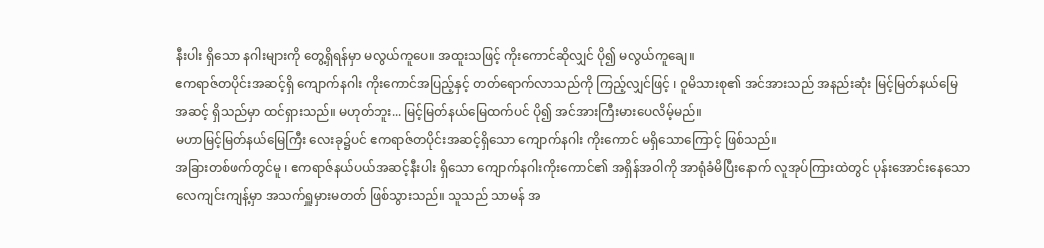နီးပါး ရှိသော နဂါးများကို တွေ့ရှိရန်မှာ မလွယ်ကူပေ။ အထူးသဖြင့် ကိုးကောင်ဆိုလျှင် ပို၍ မလွယ်ကူချေ။
ဧကရာဇ်တပိုင်းအဆင့်ရှိ ကျောက်နဂါး ကိုးကောင်အပြည့်နှင့် တတ်ရောက်လာသည်ကို ကြည့်လျှင်ဖြင့် ၊ ဝူမိသားစု၏ အင်အားသည် အနည်းဆုံး မြင့်မြတ်နယ်မြေအဆင့် ရှိသည်မှာ ထင်ရှားသည်။ မဟုတ်ဘူး... မြင့်မြတ်နယ်မြေထက်ပင် ပို၍ အင်အားကြီးမားပေလိမ့်မည်။
မဟာမြင့်မြတ်နယ်မြေကြီး လေးခု၌ပင် ဧကရာဇ်တပိုင်းအဆင့်ရှိသော ကျောက်နဂါး ကိုးကောင် မရှိသောကြောင့် ဖြစ်သည်။
အခြားတစ်ဖက်တွင်မူ ၊ ဧကရာဇ်နယ်ပယ်အဆင့်နီးပါး ရှိသော ကျောက်နဂါးကိုးကောင်၏ အရှိန်အဝါကို အာရုံခံမိပြီးနောက် လူအုပ်ကြားထဲတွင် ပုန်းအောင်းနေသော လေကျင်းကျန့်မှာ အသက်ရှူမှားမတတ် ဖြစ်သွားသည်။ သူသည် သာမန် အ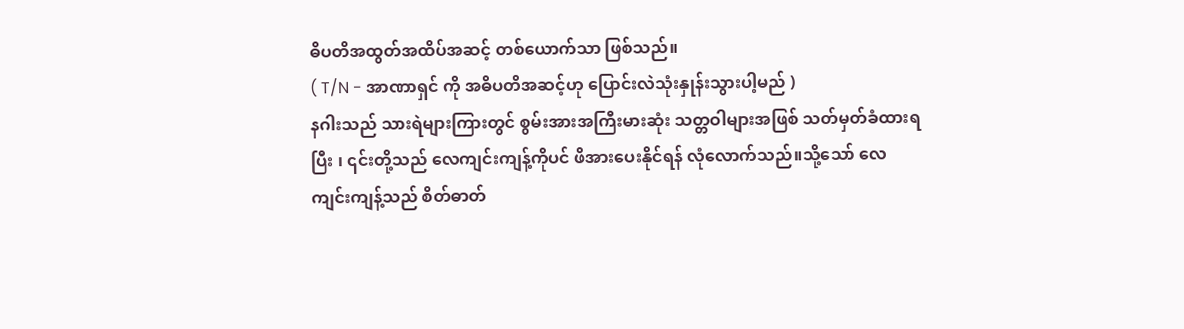ဓိပတိအထွတ်အထိပ်အဆင့် တစ်ယောက်သာ ဖြစ်သည်။
( T/N - အာဏာရှင် ကို အဓိပတိအဆင့်ဟု ပြောင်းလဲသုံးနှုန်းသွားပါ့မည် )
နဂါးသည် သားရဲများကြားတွင် စွမ်းအားအကြီးမားဆုံး သတ္တဝါများအဖြစ် သတ်မှတ်ခံထားရပြီး ၊ ၎င်းတို့သည် လေကျင်းကျန့်ကိုပင် ဖိအားပေးနိုင်ရန် လုံလောက်သည်။သို့သော် လေကျင်းကျန့်သည် စိတ်ဓာတ်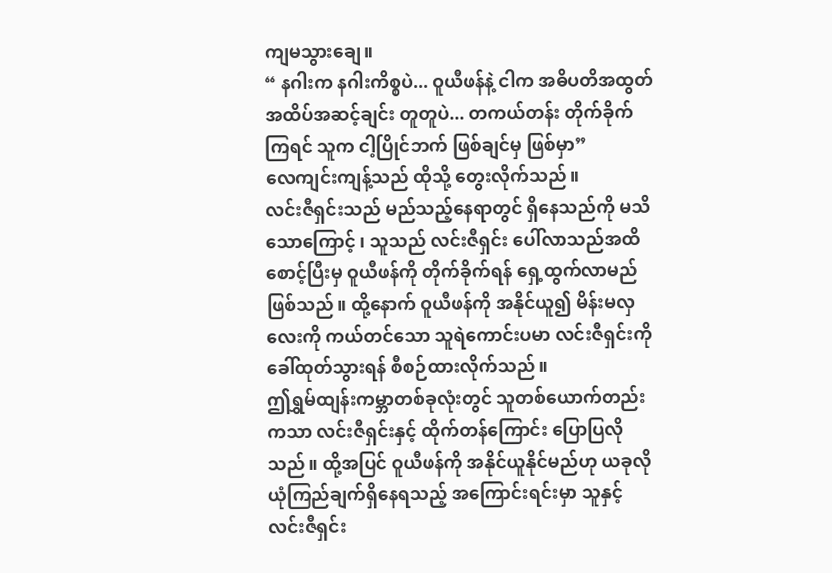ကျမသွားချေ။
“ နဂါးက နဂါးကိစ္စပဲ... ဝူယီဖန်နဲ့ ငါက အဓိပတိအထွတ်အထိပ်အဆင့်ချင်း တူတူပဲ... တကယ်တန်း တိုက်ခိုက်ကြရင် သူက ငါ့ပြိုင်ဘက် ဖြစ်ချင်မှ ဖြစ်မှာ”
လေကျင်းကျန့်သည် ထိုသို့ တွေးလိုက်သည်။
လင်းဇီရှင်းသည် မည်သည့်နေရာတွင် ရှိနေသည်ကို မသိသောကြောင့် ၊ သူသည် လင်းဇီရှင်း ပေါ်လာသည်အထိ စောင့်ပြီးမှ ဝူယီဖန်ကို တိုက်ခိုက်ရန် ရှေ့ထွက်လာမည် ဖြစ်သည်။ ထို့နောက် ဝူယီဖန်ကို အနိုင်ယူ၍ မိန်းမလှလေးကို ကယ်တင်သော သူရဲကောင်းပမာ လင်းဇီရှင်းကို ခေါ်ထုတ်သွားရန် စီစဉ်ထားလိုက်သည်။
ဤရွှမ်ထျန်းကမ္ဘာတစ်ခုလုံးတွင် သူတစ်ယောက်တည်းကသာ လင်းဇီရှင်းနှင့် ထိုက်တန်ကြောင်း ပြောပြလိုသည်။ ထို့အပြင် ဝူယီဖန်ကို အနိုင်ယူနိုင်မည်ဟု ယခုလို ယုံကြည်ချက်ရှိနေရသည့် အကြောင်းရင်းမှာ သူနှင့် လင်းဇီရှင်း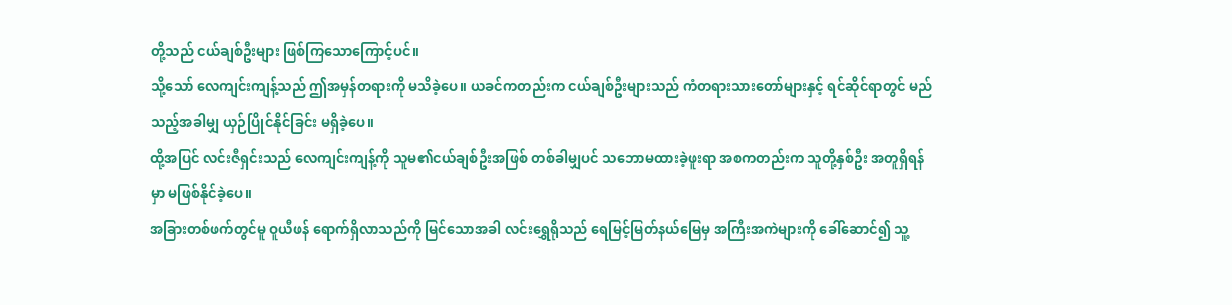တို့သည် ငယ်ချစ်ဦးများ ဖြစ်ကြသောကြောင့်ပင်။
သို့သော် လေကျင်းကျန့်သည် ဤအမှန်တရားကို မသိခဲ့ပေ။ ယခင်ကတည်းက ငယ်ချစ်ဦးများသည် ကံတရားသားတော်များနှင့် ရင်ဆိုင်ရာတွင် မည်သည့်အခါမျှ ယှဉ်ပြိုင်နိုင်ခြင်း မရှိခဲ့ပေ။
ထို့အပြင် လင်းဇီရှင်းသည် လေကျင်းကျန့်ကို သူမ၏ငယ်ချစ်ဦးအဖြစ် တစ်ခါမျှပင် သဘောမထားခဲ့ဖူးရာ အစကတည်းက သူတို့နှစ်ဦး အတူရှိရန်မှာ မဖြစ်နိုင်ခဲ့ပေ။
အခြားတစ်ဖက်တွင်မူ ဝူယီဖန် ရောက်ရှိလာသည်ကို မြင်သောအခါ လင်းရွှေရိုသည် ရေမြင့်မြတ်နယ်မြေမှ အကြီးအကဲများကို ခေါ်ဆောင်၍ သူ့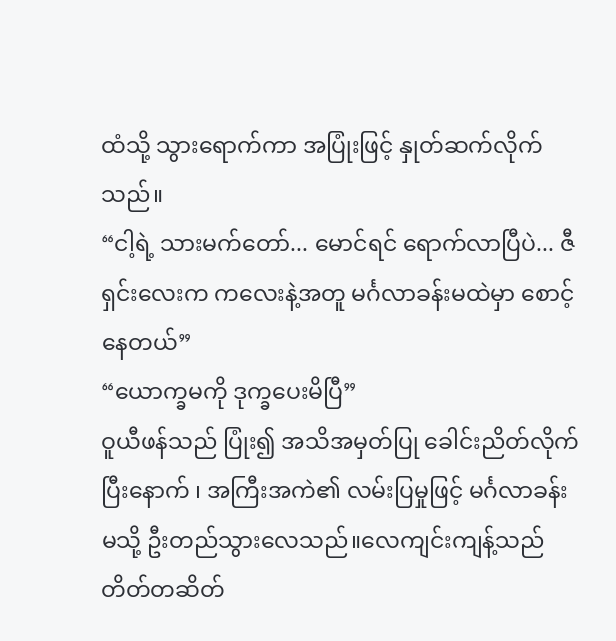ထံသို့ သွားရောက်ကာ အပြုံးဖြင့် နှုတ်ဆက်လိုက်သည်။
“ငါ့ရဲ့ သားမက်တော်... မောင်ရင် ရောက်လာပြီပဲ... ဇီရှင်းလေးက ကလေးနဲ့အတူ မင်္ဂလာခန်းမထဲမှာ စောင့်နေတယ်”
“ယောက္ခမကို ဒုက္ခပေးမိပြီ”
ဝူယီဖန်သည် ပြုံး၍ အသိအမှတ်ပြု ခေါင်းညိတ်လိုက်ပြီးနောက် ၊ အကြီးအကဲ၏ လမ်းပြမှုဖြင့် မင်္ဂလာခန်းမသို့ ဦးတည်သွားလေသည်။လေကျင်းကျန့်သည် တိတ်တဆိတ်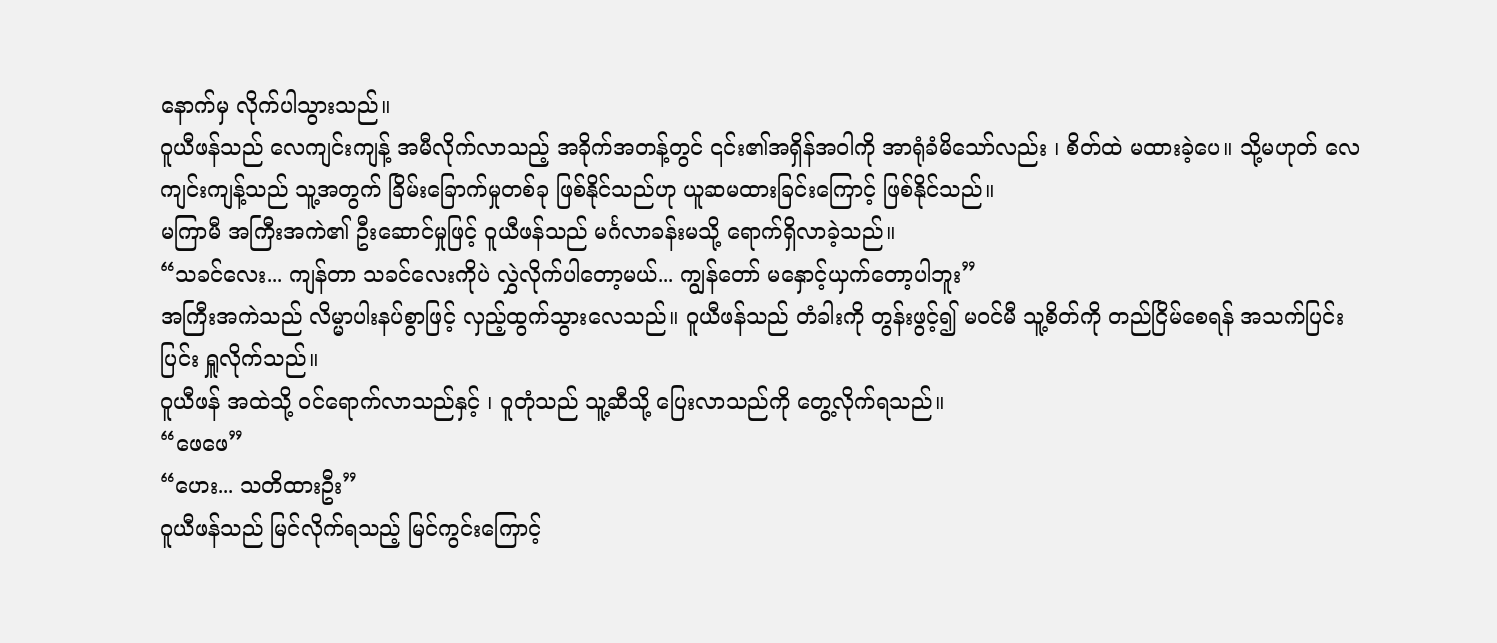နောက်မှ လိုက်ပါသွားသည်။
ဝူယီဖန်သည် လေကျင်းကျန့် အမီလိုက်လာသည့် အခိုက်အတန့်တွင် ၎င်း၏အရှိန်အဝါကို အာရုံခံမိသော်လည်း ၊ စိတ်ထဲ မထားခဲ့ပေ။ သို့မဟုတ် လေကျင်းကျန့်သည် သူ့အတွက် ခြိမ်းခြောက်မှုတစ်ခု ဖြစ်နိုင်သည်ဟု ယူဆမထားခြင်းကြောင့် ဖြစ်နိုင်သည်။
မကြာမီ အကြီးအကဲ၏ ဦးဆောင်မှုဖြင့် ဝူယီဖန်သည် မင်္ဂလာခန်းမသို့ ရောက်ရှိလာခဲ့သည်။
“သခင်လေး... ကျန်တာ သခင်လေးကိုပဲ လွှဲလိုက်ပါတော့မယ်... ကျွန်တော် မနှောင့်ယှက်တော့ပါဘူး”
အကြီးအကဲသည် လိမ္မာပါးနပ်စွာဖြင့် လှည့်ထွက်သွားလေသည်။ ဝူယီဖန်သည် တံခါးကို တွန်းဖွင့်၍ မဝင်မီ သူ့စိတ်ကို တည်ငြိမ်စေရန် အသက်ပြင်းပြင်း ရှူလိုက်သည်။
ဝူယီဖန် အထဲသို့ ဝင်ရောက်လာသည်နှင့် ၊ ဝူတုံသည် သူ့ဆီသို့ ပြေးလာသည်ကို တွေ့လိုက်ရသည်။
“ဖေဖေ”
“ဟေး... သတိထားဦး”
ဝူယီဖန်သည် မြင်လိုက်ရသည့် မြင်ကွင်းကြောင့်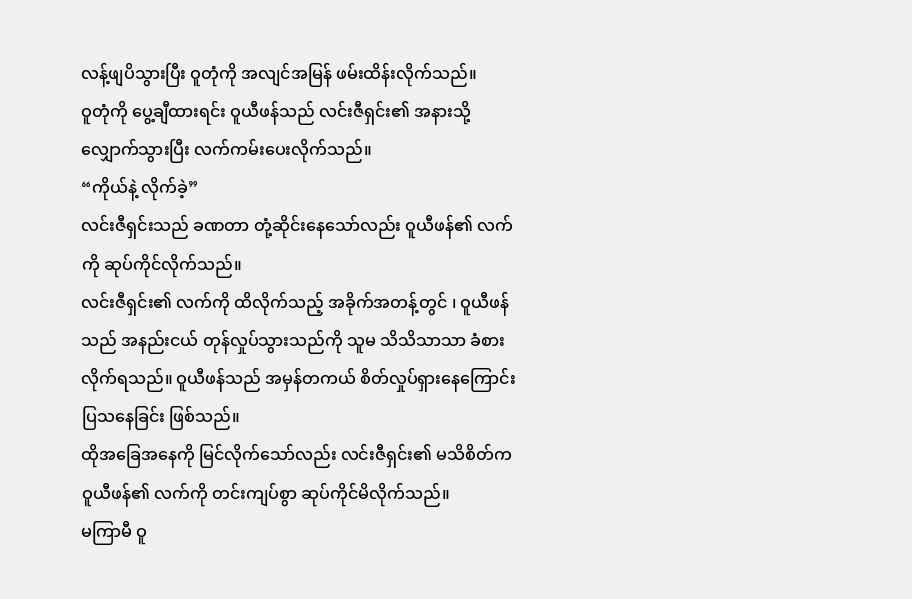လန့်ဖျပိသွားပြီး ဝူတုံကို အလျင်အမြန် ဖမ်းထိန်းလိုက်သည်။
ဝူတုံကို ပွေ့ချီထားရင်း ဝူယီဖန်သည် လင်းဇီရှင်း၏ အနားသို့ လျှောက်သွားပြီး လက်ကမ်းပေးလိုက်သည်။
“ကိုယ်နဲ့ လိုက်ခဲ့”
လင်းဇီရှင်းသည် ခဏတာ တုံ့ဆိုင်းနေသော်လည်း ဝူယီဖန်၏ လက်ကို ဆုပ်ကိုင်လိုက်သည်။
လင်းဇီရှင်း၏ လက်ကို ထိလိုက်သည့် အခိုက်အတန့်တွင် ၊ ဝူယီဖန်သည် အနည်းငယ် တုန်လှုပ်သွားသည်ကို သူမ သိသိသာသာ ခံစားလိုက်ရသည်။ ဝူယီဖန်သည် အမှန်တကယ် စိတ်လှုပ်ရှားနေကြောင်း ပြသနေခြင်း ဖြစ်သည်။
ထိုအခြေအနေကို မြင်လိုက်သော်လည်း လင်းဇီရှင်း၏ မသိစိတ်က ဝူယီဖန်၏ လက်ကို တင်းကျပ်စွာ ဆုပ်ကိုင်မိလိုက်သည်။
မကြာမီ ဝူ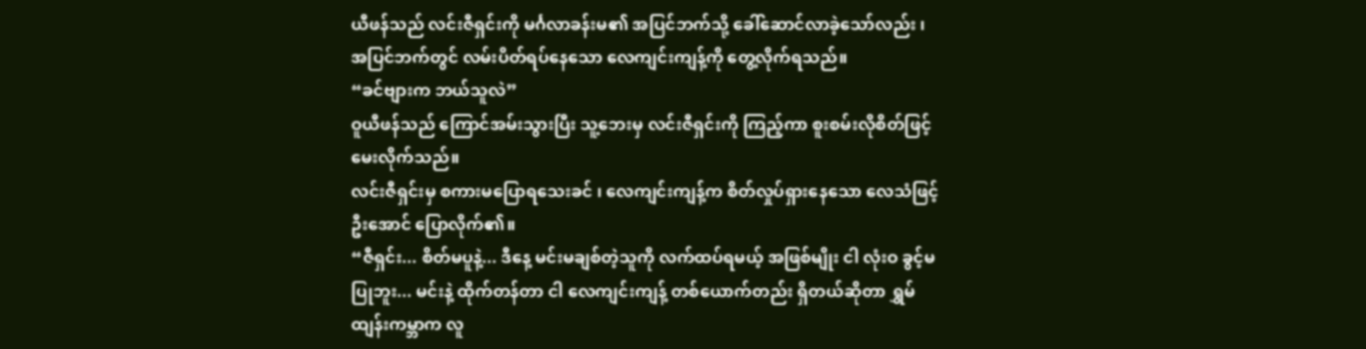ယီဖန်သည် လင်းဇီရှင်းကို မင်္ဂလာခန်းမ၏ အပြင်ဘက်သို့ ခေါ်ဆောင်လာခဲ့သော်လည်း ၊ အပြင်ဘက်တွင် လမ်းပိတ်ရပ်နေသော လေကျင်းကျန့်ကို တွေ့လိုက်ရသည်။
“ခင်ဗျားက ဘယ်သူလဲ”
ဝူယီဖန်သည် ကြောင်အမ်းသွားပြီး သူ့ဘေးမှ လင်းဇီရှင်းကို ကြည့်ကာ စူးစမ်းလိုစိတ်ဖြင့် မေးလိုက်သည်။
လင်းဇီရှင်းမှ စကားမပြောရသေးခင် ၊ လေကျင်းကျန့်က စိတ်လှုပ်ရှားနေသော လေသံဖြင့် ဦးအောင် ပြောလိုက်၏။
“ဇီရှင်း... စိတ်မပူနဲ့... ဒီနေ့ မင်းမချစ်တဲ့သူကို လက်ထပ်ရမယ့် အဖြစ်မျိုး ငါ လုံးဝ ခွင့်မပြုဘူး... မင်းနဲ့ ထိုက်တန်တာ ငါ လေကျင်းကျန့် တစ်ယောက်တည်း ရှိတယ်ဆိုတာ ရွှမ်ထျန်းကမ္ဘာက လူ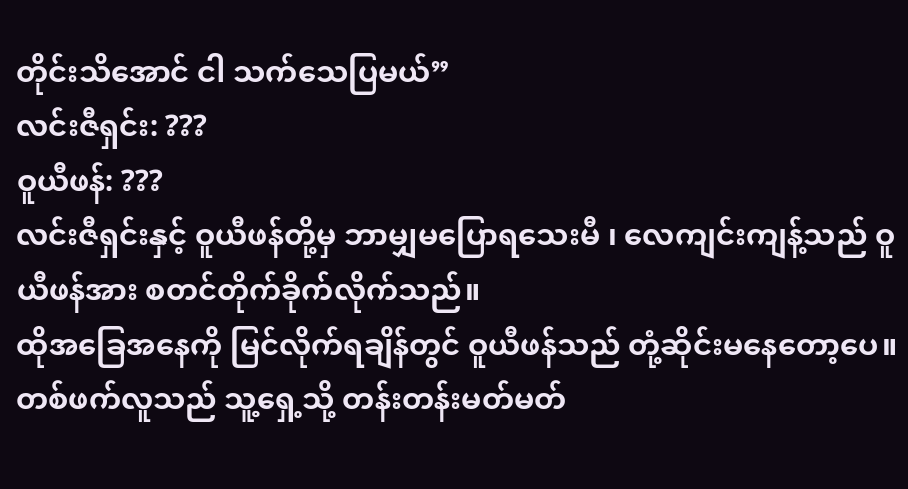တိုင်းသိအောင် ငါ သက်သေပြမယ်”
လင်းဇီရှင်း: ???
ဝူယီဖန်: ???
လင်းဇီရှင်းနှင့် ဝူယီဖန်တို့မှ ဘာမျှမပြောရသေးမီ ၊ လေကျင်းကျန့်သည် ဝူယီဖန်အား စတင်တိုက်ခိုက်လိုက်သည်။
ထိုအခြေအနေကို မြင်လိုက်ရချိန်တွင် ဝူယီဖန်သည် တုံ့ဆိုင်းမနေတော့ပေ။ တစ်ဖက်လူသည် သူ့ရှေ့သို့ တန်းတန်းမတ်မတ်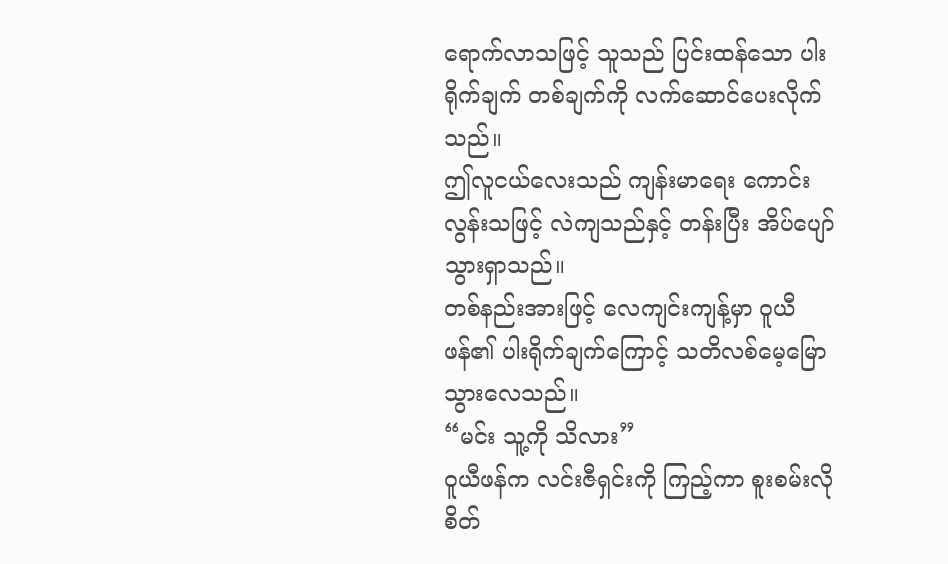ရောက်လာသဖြင့် သူသည် ပြင်းထန်သော ပါးရိုက်ချက် တစ်ချက်ကို လက်ဆောင်ပေးလိုက်သည်။
ဤလူငယ်လေးသည် ကျန်းမာရေး ကောင်းလွန်းသဖြင့် လဲကျသည်နှင့် တန်းပြီး အိပ်ပျော်သွားရှာသည်။
တစ်နည်းအားဖြင့် လေကျင်းကျန့်မှာ ဝူယီဖန်၏ ပါးရိုက်ချက်ကြောင့် သတိလစ်မေ့မြောသွားလေသည်။
“မင်း သူ့ကို သိလား”
ဝူယီဖန်က လင်းဇီရှင်းကို ကြည့်ကာ စူးစမ်းလိုစိတ်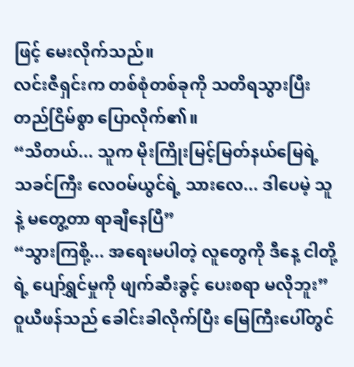ဖြင့် မေးလိုက်သည်။
လင်းဇီရှင်းက တစ်စုံတစ်ခုကို သတိရသွားပြီး တည်ငြိမ်စွာ ပြောလိုက်၏။
“သိတယ်... သူက မိုးကြိုးမြင့်မြတ်နယ်မြေရဲ့ သခင်ကြီး လေဝမ်ယွင်ရဲ့ သားလေ... ဒါပေမဲ့ သူနဲ့ မတွေ့တာ ရာချီနေပြီ”
“သွားကြစို့... အရေးမပါတဲ့ လူတွေကို ဒီနေ့ ငါတို့ရဲ့ ပျော်ရွှင်မှုကို ဖျက်ဆီးခွင့် ပေးစရာ မလိုဘူး”
ဝူယီဖန်သည် ခေါင်းခါလိုက်ပြီး မြေကြီးပေါ်တွင်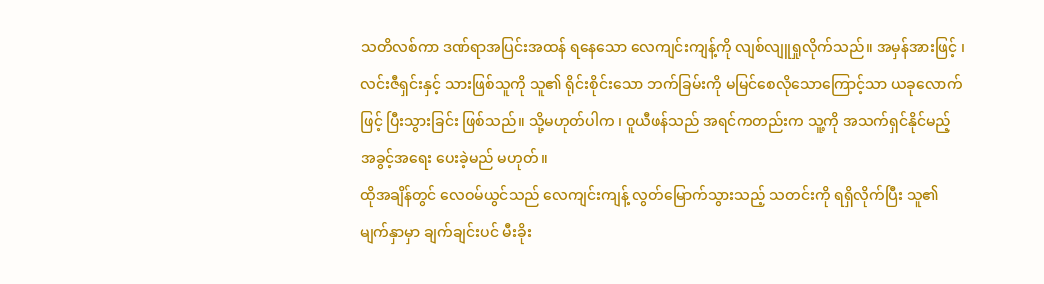သတိလစ်ကာ ဒဏ်ရာအပြင်းအထန် ရနေသော လေကျင်းကျန့်ကို လျစ်လျူရှုလိုက်သည်။ အမှန်အားဖြင့် ၊ လင်းဇီရှင်းနှင့် သားဖြစ်သူကို သူ၏ ရိုင်းစိုင်းသော ဘက်ခြမ်းကို မမြင်စေလိုသောကြောင့်သာ ယခုလောက်ဖြင့် ပြီးသွားခြင်း ဖြစ်သည်။ သို့မဟုတ်ပါက ၊ ဝူယီဖန်သည် အရင်ကတည်းက သူ့ကို အသက်ရှင်နိုင်မည့် အခွင့်အရေး ပေးခဲ့မည် မဟုတ်။
ထိုအချိန်တွင် လေဝမ်ယွင်သည် လေကျင်းကျန့် လွတ်မြောက်သွားသည့် သတင်းကို ရရှိလိုက်ပြီး သူ၏ မျက်နှာမှာ ချက်ချင်းပင် မီးခိုး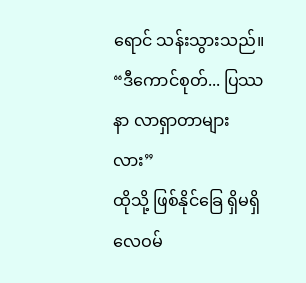ရောင် သန်းသွားသည်။
“ဒီကောင်စုတ်... ပြဿနာ လာရှာတာများလား”
ထိုသို့ ဖြစ်နိုင်ခြေ ရှိမရှိ လေဝမ်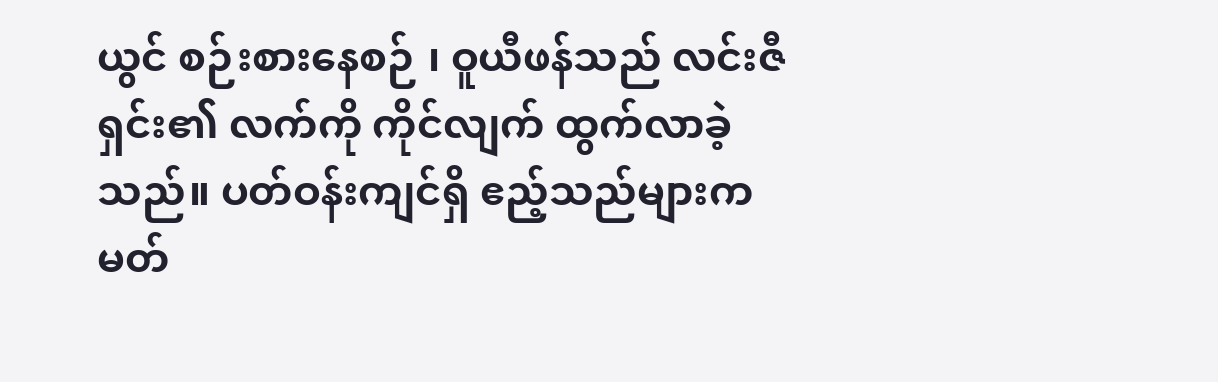ယွင် စဉ်းစားနေစဉ် ၊ ဝူယီဖန်သည် လင်းဇီရှင်း၏ လက်ကို ကိုင်လျက် ထွက်လာခဲ့သည်။ ပတ်ဝန်းကျင်ရှိ ဧည့်သည်များက မတ်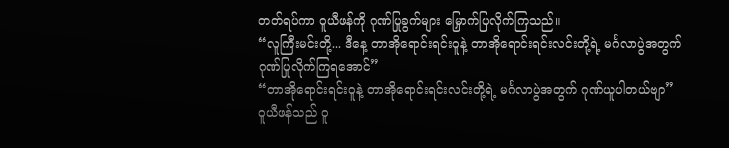တတ်ရပ်ကာ ဝူယီဖန်ကို ဂုဏ်ပြုခွက်များ မြှောက်ပြလိုက်ကြသည်။
“လူကြီးမင်းတို့... ဒီနေ့ တာအိုရောင်းရင်းဝူနဲ့ တာအိုရောင်းရင်းလင်းတို့ရဲ့ မင်္ဂလာပွဲအတွက် ဂုဏ်ပြုလိုက်ကြရအောင်”
“တာအိုရောင်းရင်းဝူနဲ့ တာအိုရောင်းရင်းလင်းတို့ရဲ့ မင်္ဂလာပွဲအတွက် ဂုဏ်ယူပါတယ်ဗျာ”
ဝူယီဖန်သည် ဝူ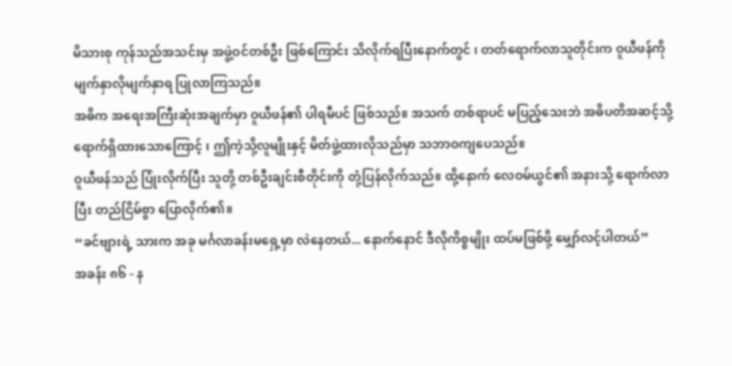မိသားစု ကုန်သည်အသင်းမှ အဖွဲ့ဝင်တစ်ဦး ဖြစ်ကြောင်း သိလိုက်ရပြီးနောက်တွင် ၊ တတ်ရောက်လာသူတိုင်းက ဝူယီဖန်ကို မျက်နှာလိုမျက်နှာရ ပြုလာကြသည်။
အဓိက အရေးအကြီးဆုံးအချက်မှာ ဝူယီဖန်၏ ပါရမီပင် ဖြစ်သည်။ အသက် တစ်ရာပင် မပြည့်သေးဘဲ အဓိပတိအဆင့်သို့ ရောက်ရှိထားသောကြောင့် ၊ ဤကဲ့သို့လူမျိုးနှင့် မိတ်ဖွဲ့ထားလိုသည်မှာ သဘာဝကျပေသည်။
ဝူယီဖန်သည် ပြုံးလိုက်ပြီး သူတို့ တစ်ဦးချင်းစီတိုင်းကို တုံ့ပြန်လိုက်သည်။ ထို့နောက် လေဝမ်ယွင်၏ အနားသို့ ရောက်လာပြီး တည်ငြိမ်စွာ ပြောလိုက်၏။
“ခင်ဗျားရဲ့ သားက အခု မင်္ဂလာခန်းမရှေ့မှာ လဲနေတယ်... နောက်နောင် ဒီလိုကိစ္စမျိုး ထပ်မဖြစ်ဖို့ မျှော်လင့်ပါတယ်”
အခန်း ၈၆ - န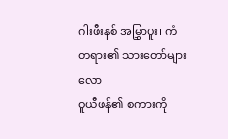ဂါးဖီးနစ် အမြွှာပူး၊ ကံတရား၏ သားတော်များလော
ဝူယီဖန်၏ စကားကို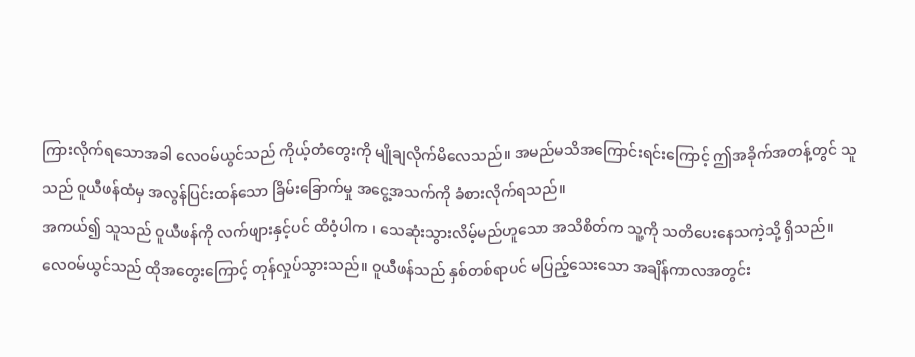ကြားလိုက်ရသောအခါ လေဝမ်ယွင်သည် ကိုယ့်တံတွေးကို မျိုချလိုက်မိလေသည်။ အမည်မသိအကြောင်းရင်းကြောင့် ဤအခိုက်အတန့်တွင် သူသည် ဝူယီဖန်ထံမှ အလွန်ပြင်းထန်သော ခြိမ်းခြောက်မှု အငွေ့အသက်ကို ခံစားလိုက်ရသည်။
အကယ်၍ သူသည် ဝူယီဖန်ကို လက်ဖျားနှင့်ပင် ထိဝံ့ပါက ၊ သေဆုံးသွားလိမ့်မည်ဟူသော အသိစိတ်က သူ့ကို သတိပေးနေသကဲ့သို့ ရှိသည်။
လေဝမ်ယွင်သည် ထိုအတွေးကြောင့် တုန်လှုပ်သွားသည်။ ဝူယီဖန်သည် နှစ်တစ်ရာပင် မပြည့်သေးသော အချိန်ကာလအတွင်း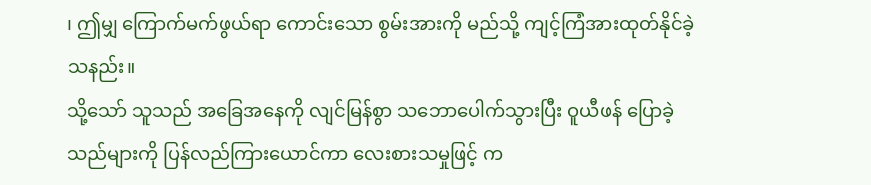၊ ဤမျှ ကြောက်မက်ဖွယ်ရာ ကောင်းသော စွမ်းအားကို မည်သို့ ကျင့်ကြံအားထုတ်နိုင်ခဲ့သနည်း။
သို့သော် သူသည် အခြေအနေကို လျင်မြန်စွာ သဘောပေါက်သွားပြီး ဝူယီဖန် ပြောခဲ့သည်များကို ပြန်လည်ကြားယောင်ကာ လေးစားသမှုဖြင့် က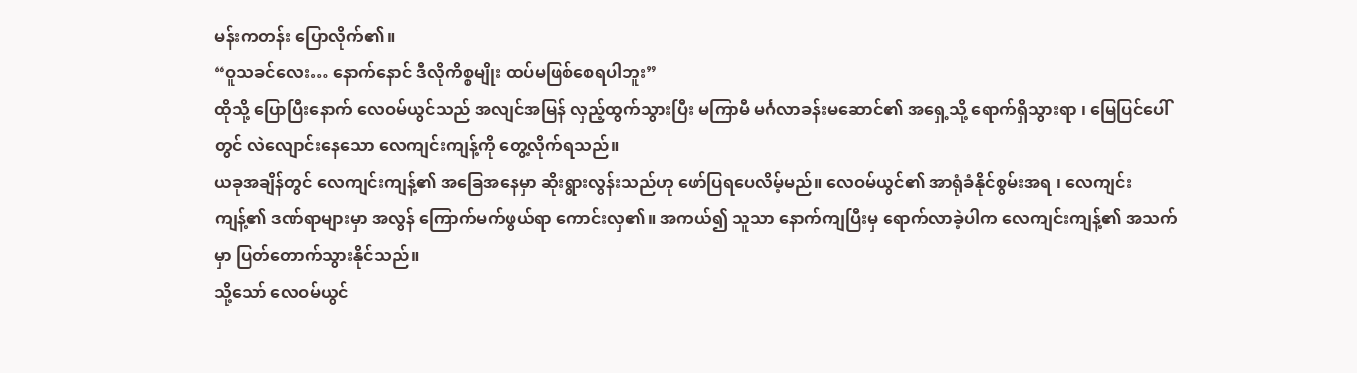မန်းကတန်း ပြောလိုက်၏။
“ဝူသခင်လေး… နောက်နောင် ဒီလိုကိစ္စမျိုး ထပ်မဖြစ်စေရပါဘူး”
ထိုသို့ ပြောပြီးနောက် လေဝမ်ယွင်သည် အလျင်အမြန် လှည့်ထွက်သွားပြီး မကြာမီ မင်္ဂလာခန်းမဆောင်၏ အရှေ့သို့ ရောက်ရှိသွားရာ ၊ မြေပြင်ပေါ်တွင် လဲလျောင်းနေသော လေကျင်းကျန့်ကို တွေ့လိုက်ရသည်။
ယခုအချိန်တွင် လေကျင်းကျန့်၏ အခြေအနေမှာ ဆိုးရွားလွန်းသည်ဟု ဖော်ပြရပေလိမ့်မည်။ လေဝမ်ယွင်၏ အာရုံခံနိုင်စွမ်းအရ ၊ လေကျင်းကျန့်၏ ဒဏ်ရာများမှာ အလွန် ကြောက်မက်ဖွယ်ရာ ကောင်းလှ၏။ အကယ်၍ သူသာ နောက်ကျပြီးမှ ရောက်လာခဲ့ပါက လေကျင်းကျန့်၏ အသက်မှာ ပြတ်တောက်သွားနိုင်သည်။
သို့သော် လေဝမ်ယွင်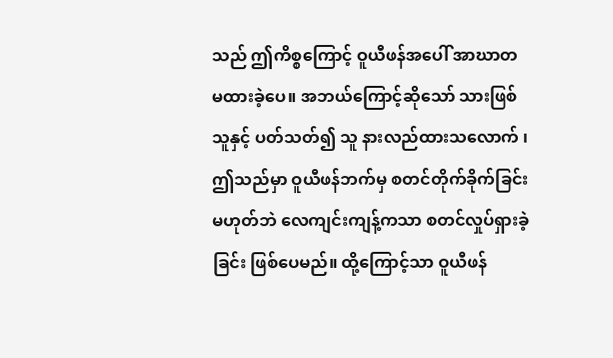သည် ဤကိစ္စကြောင့် ဝူယီဖန်အပေါ် အာဃာတ မထားခဲ့ပေ။ အဘယ်ကြောင့်ဆိုသော် သားဖြစ်သူနှင့် ပတ်သတ်၍ သူ နားလည်ထားသလောက် ၊ ဤသည်မှာ ဝူယီဖန်ဘက်မှ စတင်တိုက်ခိုက်ခြင်း မဟုတ်ဘဲ လေကျင်းကျန့်ကသာ စတင်လှုပ်ရှားခဲ့ခြင်း ဖြစ်ပေမည်။ ထို့ကြောင့်သာ ဝူယီဖန်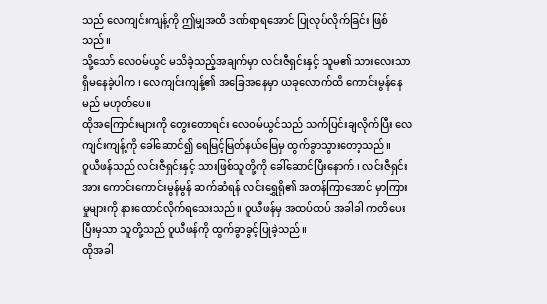သည် လေကျင်းကျန့်ကို ဤမျှအထိ ဒဏ်ရာရအောင် ပြုလုပ်လိုက်ခြင်း ဖြစ်သည်။
သို့သော် လေဝမ်ယွင် မသိခဲ့သည့်အချက်မှာ လင်းဇီရှင်းနှင့် သူမ၏ သားလေးသာ ရှိမနေခဲ့ပါက ၊ လေကျင်းကျန့်၏ အခြေအနေမှာ ယခုလောက်ထိ ကောင်းမွန်နေမည် မဟုတ်ပေ။
ထိုအကြောင်းများကို တွေးတောရင်း လေဝမ်ယွင်သည် သက်ပြင်းချလိုက်ပြီး လေကျင်းကျန့်ကို ခေါ်ဆောင်၍ ရေမြင့်မြတ်နယ်မြေမှ ထွက်ခွာသွားတော့သည်။
ဝူယီဖန်သည် လင်းဇီရှင်းနှင့် သားဖြစ်သူတို့ကို ခေါ်ဆောင်ပြီးနောက် ၊ လင်းဇီရှင်းအား ကောင်းကောင်းမွန်မွန် ဆက်ဆံရန် လင်းရွှေရို၏ အတန်ကြာအောင် မှာကြားမှုများကို နားထောင်လိုက်ရသေးသည်။ ဝူယီဖန်မှ အထပ်ထပ် အခါခါ ကတိပေးပြီးမှသာ သူတို့သည် ဝူယီဖန်ကို ထွက်ခွာခွင့်ပြုခဲ့သည်။
ထိုအခါ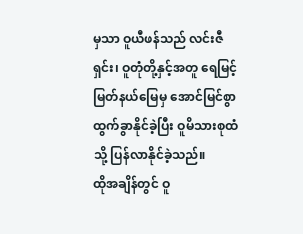မှသာ ဝူယီဖန်သည် လင်းဇီရှင်း၊ ဝူတုံတို့နှင့်အတူ ရေမြင့်မြတ်နယ်မြေမှ အောင်မြင်စွာ ထွက်ခွာနိုင်ခဲ့ပြီး ဝူမိသားစုထံသို့ ပြန်လာနိုင်ခဲ့သည်။
ထိုအချိန်တွင် ဝူ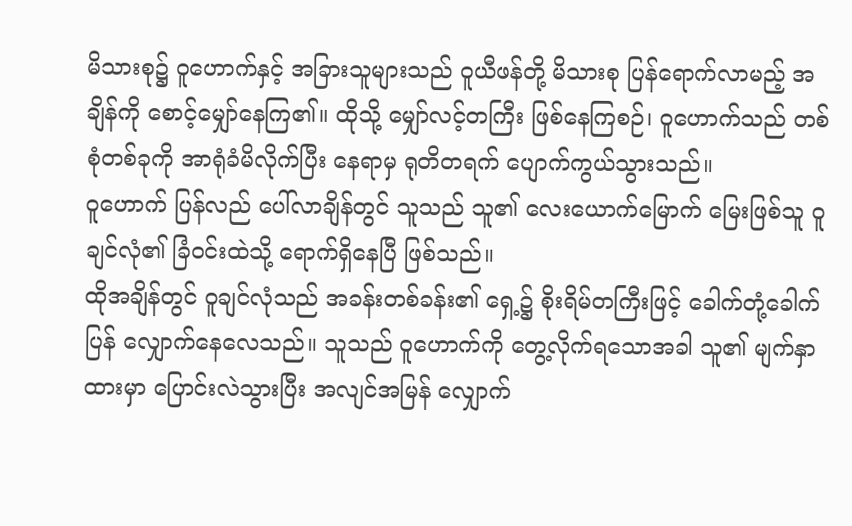မိသားစု၌ ဝူဟောက်နှင့် အခြားသူများသည် ဝူယီဖန်တို့ မိသားစု ပြန်ရောက်လာမည့် အချိန်ကို စောင့်မျှော်နေကြ၏။ ထိုသို့ မျှော်လင့်တကြီး ဖြစ်နေကြစဉ်၊ ဝူဟောက်သည် တစ်စုံတစ်ခုကို အာရုံခံမိလိုက်ပြီး နေရာမှ ရုတိတရက် ပျောက်ကွယ်သွားသည်။
ဝူဟောက် ပြန်လည် ပေါ်လာချိန်တွင် သူသည် သူ၏ လေးယောက်မြောက် မြေးဖြစ်သူ ဝူချင်လုံ၏ ခြံဝင်းထဲသို့ ရောက်ရှိနေပြီ ဖြစ်သည်။
ထိုအချိန်တွင် ဝူချင်လုံသည် အခန်းတစ်ခန်း၏ ရှေ့၌ စိုးရိမ်တကြီးဖြင့် ခေါက်တုံ့ခေါက်ပြန် လျှောက်နေလေသည်။ သူသည် ဝူဟောက်ကို တွေ့လိုက်ရသောအခါ သူ၏ မျက်နှာထားမှာ ပြောင်းလဲသွားပြီး အလျင်အမြန် လျှောက်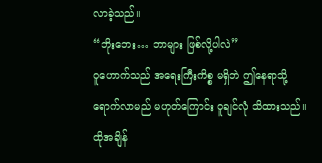လာခဲ့သည်။
“ဘိုးဘေး… ဘာများ ဖြစ်လို့ပါလဲ”
ဝူဟောက်သည် အရေးကြီးကိစ္စ မရှိဘဲ ဤနေရာသို့ ရောက်လာမည် မဟုတ်ကြောင်း ဝူချင်လုံ သိထားသည်။
ထိုအချိန်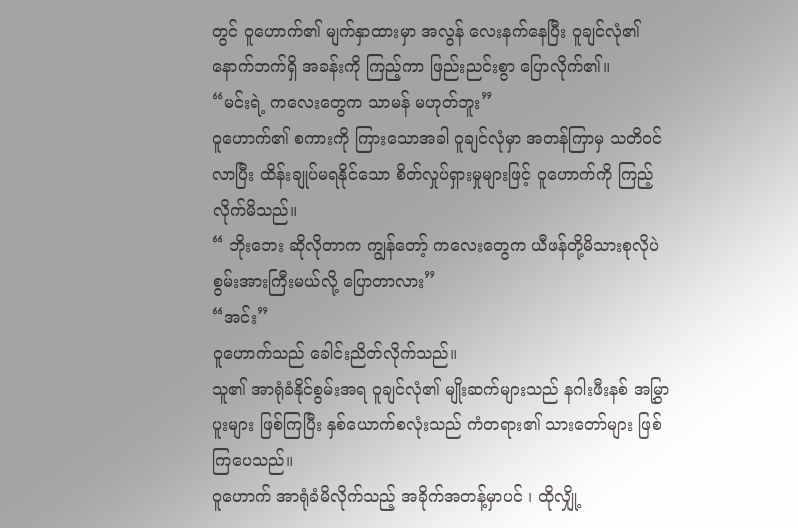တွင် ဝူဟောက်၏ မျက်နှာထားမှာ အလွန် လေးနက်နေပြီး ဝူချင်လုံ၏ နောက်ဘက်ရှိ အခန်းကို ကြည့်ကာ ဖြည်းညင်းစွာ ပြောလိုက်၏။
“မင်းရဲ့ ကလေးတွေက သာမန် မဟုတ်ဘူး”
ဝူဟောက်၏ စကားကို ကြားသောအခါ ဝူချင်လုံမှာ အတန်ကြာမှ သတိဝင်လာပြီး ထိန်းချုပ်မရနိုင်သော စိတ်လှုပ်ရှားမှုများဖြင့် ဝူဟောက်ကို ကြည့်လိုက်မိသည်။
“ ဘိုးဘေး ဆိုလိုတာက ကျွန်တော့် ကလေးတွေက ယီဖန်တို့မိသားစုလိုပဲ စွမ်းအားကြီးမယ်လို့ ပြောတာလား”
“အင်း”
ဝူဟောက်သည် ခေါင်းညိတ်လိုက်သည်။
သူ၏ အာရုံခံနိုင်စွမ်းအရ ဝူချင်လုံ၏ မျိုးဆက်များသည် နဂါးဖီးနစ် အမြွှာပူးများ ဖြစ်ကြပြီး နှစ်ယောက်စလုံးသည် ကံတရား၏ သားတော်များ ဖြစ်ကြပေသည်။
ဝူဟောက် အာရုံခံမိလိုက်သည့် အခိုက်အတန့်မှာပင် ၊ ထိုလျှို့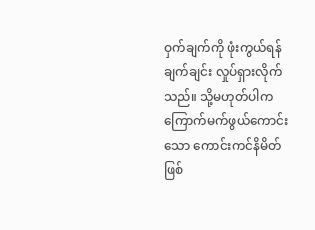ဝှက်ချက်ကို ဖုံးကွယ်ရန် ချက်ချင်း လှုပ်ရှားလိုက်သည်။ သို့မဟုတ်ပါက ကြောက်မက်ဖွယ်ကောင်းသော ကောင်းကင်နိမိတ် ဖြစ်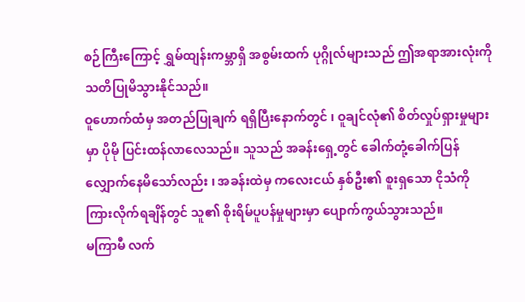စဉ်ကြီးကြောင့် ရွှမ်ထျန်းကမ္ဘာရှိ အစွမ်းထက် ပုဂ္ဂိုလ်များသည် ဤအရာအားလုံးကို သတိပြုမိသွားနိုင်သည်။
ဝူဟောက်ထံမှ အတည်ပြုချက် ရရှိပြီးနောက်တွင် ၊ ဝူချင်လုံ၏ စိတ်လှုပ်ရှားမှုများမှာ ပိုမို ပြင်းထန်လာလေသည်။ သူသည် အခန်းရှေ့တွင် ခေါက်တုံ့ခေါက်ပြန် လျှောက်နေမိသော်လည်း ၊ အခန်းထဲမှ ကလေးငယ် နှစ်ဦး၏ စူးရှသော ငိုသံကို ကြားလိုက်ရချိန်တွင် သူ၏ စိုးရိမ်ပူပန်မှုများမှာ ပျောက်ကွယ်သွားသည်။
မကြာမီ လက်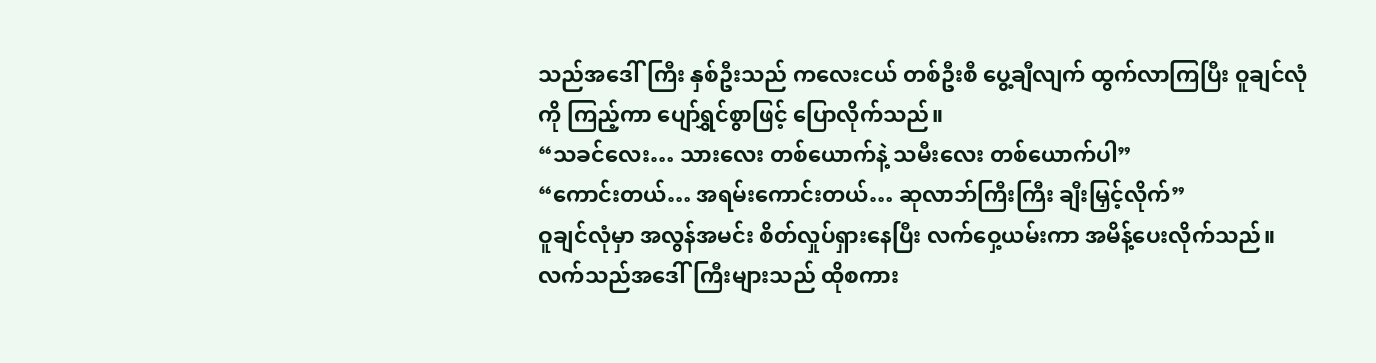သည်အဒေါ်ကြီး နှစ်ဦးသည် ကလေးငယ် တစ်ဦးစီ ပွေ့ချီလျက် ထွက်လာကြပြီး ဝူချင်လုံကို ကြည့်ကာ ပျော်ရွှင်စွာဖြင့် ပြောလိုက်သည်။
“သခင်လေး… သားလေး တစ်ယောက်နဲ့ သမီးလေး တစ်ယောက်ပါ”
“ကောင်းတယ်… အရမ်းကောင်းတယ်… ဆုလာဘ်ကြီးကြီး ချီးမြှင့်လိုက်”
ဝူချင်လုံမှာ အလွန်အမင်း စိတ်လှုပ်ရှားနေပြီး လက်ဝှေ့ယမ်းကာ အမိန့်ပေးလိုက်သည်။
လက်သည်အဒေါ်ကြီးများသည် ထိုစကား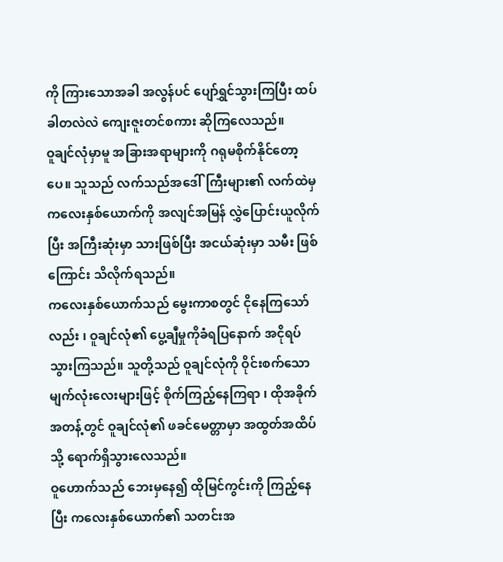ကို ကြားသောအခါ အလွန်ပင် ပျော်ရွှင်သွားကြပြီး ထပ်ခါတလဲလဲ ကျေးဇူးတင်စကား ဆိုကြလေသည်။
ဝူချင်လုံမှာမူ အခြားအရာများကို ဂရုမစိုက်နိုင်တော့ပေ။ သူသည် လက်သည်အဒေါ်ကြီးများ၏ လက်ထဲမှ ကလေးနှစ်ယောက်ကို အလျင်အမြန် လွှဲပြောင်းယူလိုက်ပြီး အကြီးဆုံးမှာ သားဖြစ်ပြီး အငယ်ဆုံးမှာ သမီး ဖြစ်ကြောင်း သိလိုက်ရသည်။
ကလေးနှစ်ယောက်သည် မွေးကာစတွင် ငိုနေကြသော်လည်း ၊ ဝူချင်လုံ၏ ပွေ့ချီမှုကိုခံရပြနောက် အငိုရပ်သွားကြသည်။ သူတို့သည် ဝူချင်လုံကို ဝိုင်းစက်သော မျက်လုံးလေးများဖြင့် စိုက်ကြည့်နေကြရာ ၊ ထိုအခိုက်အတန့်တွင် ဝူချင်လုံ၏ ဖခင်မေတ္တာမှာ အထွတ်အထိပ်သို့ ရောက်ရှိသွားလေသည်။
ဝူဟောက်သည် ဘေးမှနေ၍ ထိုမြင်ကွင်းကို ကြည့်နေပြီး ကလေးနှစ်ယောက်၏ သတင်းအ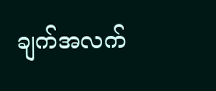ချက်အလက်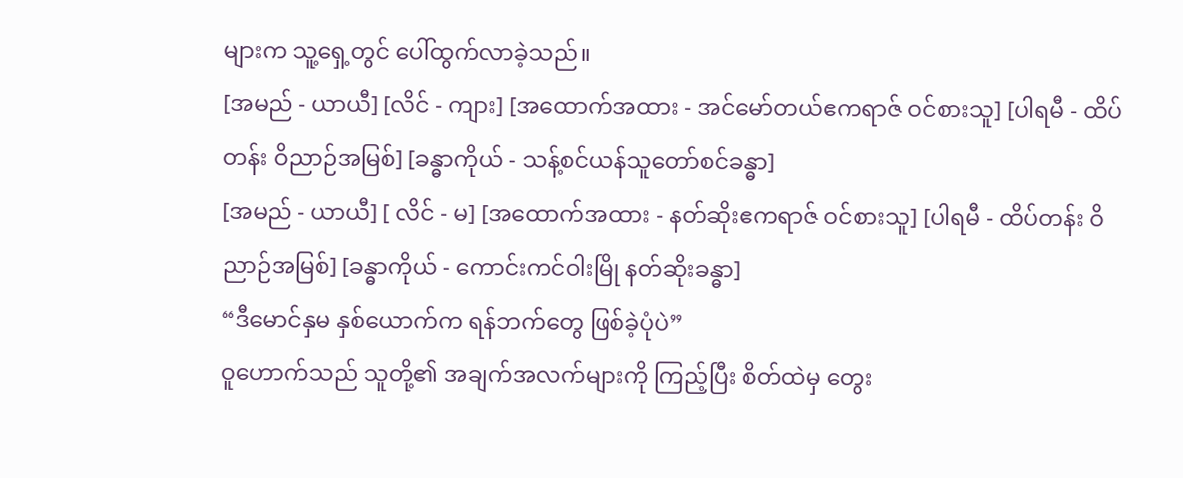များက သူ့ရှေ့တွင် ပေါ်ထွက်လာခဲ့သည်။
[အမည် - ယာယီ] [လိင် - ကျား] [အထောက်အထား - အင်မော်တယ်ဧကရာဇ် ဝင်စားသူ] [ပါရမီ - ထိပ်တန်း ဝိညာဉ်အမြစ်] [ခန္ဓာကိုယ် - သန့်စင်ယန်သူတော်စင်ခန္ဓာ]
[အမည် - ယာယီ] [ လိင် - မ] [အထောက်အထား - နတ်ဆိုးဧကရာဇ် ဝင်စားသူ] [ပါရမီ - ထိပ်တန်း ဝိညာဉ်အမြစ်] [ခန္ဓာကိုယ် - ကောင်းကင်ဝါးမြို နတ်ဆိုးခန္ဓာ]
“ဒီမောင်နှမ နှစ်ယောက်က ရန်ဘက်တွေ ဖြစ်ခဲ့ပုံပဲ”
ဝူဟောက်သည် သူတို့၏ အချက်အလက်များကို ကြည့်ပြီး စိတ်ထဲမှ တွေး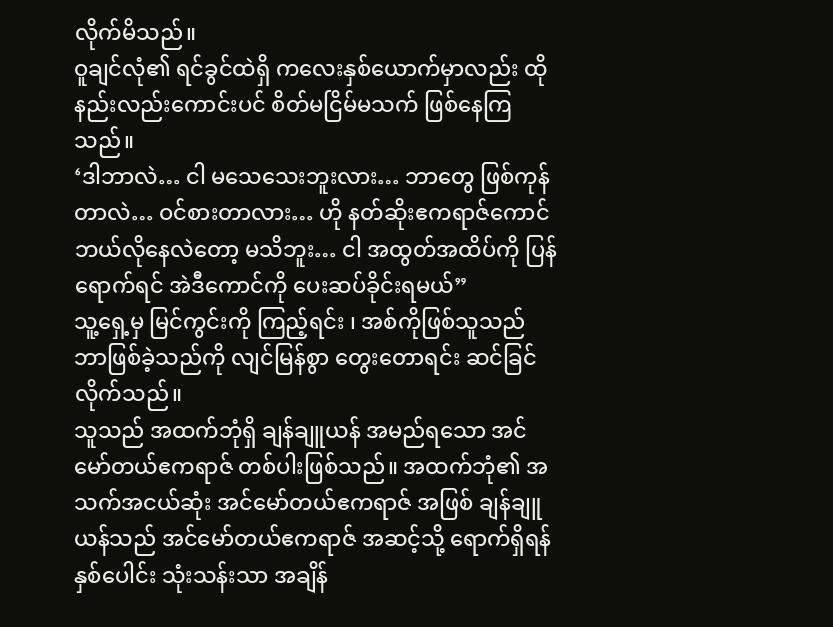လိုက်မိသည်။
ဝူချင်လုံ၏ ရင်ခွင်ထဲရှိ ကလေးနှစ်ယောက်မှာလည်း ထိုနည်းလည်းကောင်းပင် စိတ်မငြိမ်မသက် ဖြစ်နေကြသည်။
‘ဒါဘာလဲ… ငါ မသေသေးဘူးလား… ဘာတွေ ဖြစ်ကုန်တာလဲ… ဝင်စားတာလား… ဟို နတ်ဆိုးဧကရာဇ်ကောင် ဘယ်လိုနေလဲတော့ မသိဘူး… ငါ အထွတ်အထိပ်ကို ပြန်ရောက်ရင် အဲဒီကောင်ကို ပေးဆပ်ခိုင်းရမယ်”
သူ့ရှေ့မှ မြင်ကွင်းကို ကြည့်ရင်း ၊ အစ်ကိုဖြစ်သူသည် ဘာဖြစ်ခဲ့သည်ကို လျင်မြန်စွာ တွေးတောရင်း ဆင်ခြင်လိုက်သည်။
သူသည် အထက်ဘုံရှိ ချန်ချူယန် အမည်ရသော အင်မော်တယ်ဧကရာဇ် တစ်ပါးဖြစ်သည်။ အထက်ဘုံ၏ အသက်အငယ်ဆုံး အင်မော်တယ်ဧကရာဇ် အဖြစ် ချန်ချူယန်သည် အင်မော်တယ်ဧကရာဇ် အဆင့်သို့ ရောက်ရှိရန် နှစ်ပေါင်း သုံးသန်းသာ အချိန်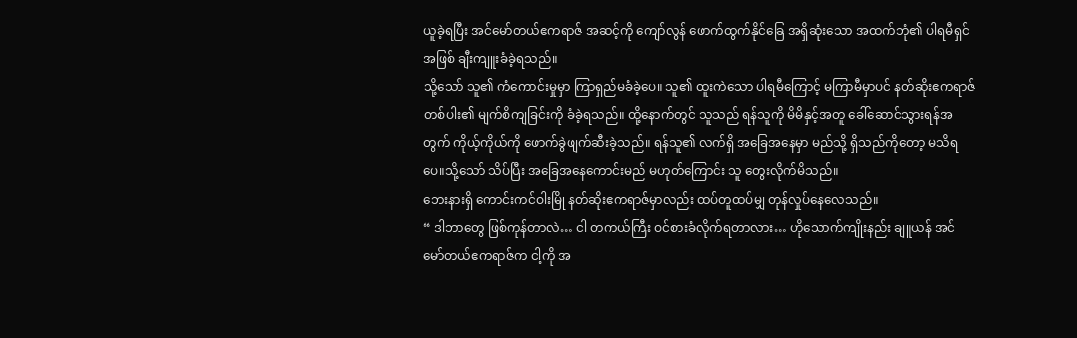ယူခဲ့ရပြီး အင်မော်တယ်ဧကရာဇ် အဆင့်ကို ကျော်လွန် ဖောက်ထွက်နိုင်ခြေ အရှိဆုံးသော အထက်ဘုံ၏ ပါရမီရှင်အဖြစ် ချီးကျူးခံခဲ့ရသည်။
သို့သော် သူ၏ ကံကောင်းမှုမှာ ကြာရှည်မခံခဲ့ပေ။ သူ၏ ထူးကဲသော ပါရမီကြောင့် မကြာမီမှာပင် နတ်ဆိုးဧကရာဇ် တစ်ပါး၏ မျက်စိကျခြင်းကို ခံခဲ့ရသည်။ ထို့နောက်တွင် သူသည် ရန်သူကို မိမိနှင့်အတူ ခေါ်ဆောင်သွားရန်အတွက် ကိုယ့်ကိုယ်ကို ဖောက်ခွဲဖျက်ဆီးခဲ့သည်။ ရန်သူ၏ လက်ရှိ အခြေအနေမှာ မည်သို့ ရှိသည်ကိုတော့ မသိရပေ။သို့သော် သိပ်ပြီး အခြေအနေကောင်းမည် မဟုတ်ကြောင်း သူ တွေးလိုက်မိသည်။
ဘေးနားရှိ ကောင်းကင်ဝါးမြို နတ်ဆိုးဧကရာဇ်မှာလည်း ထပ်တူထပ်မျှ တုန်လှုပ်နေလေသည်။
“ ဒါဘာတွေ ဖြစ်ကုန်တာလဲ… ငါ တကယ်ကြီး ဝင်စားခံလိုက်ရတာလား… ဟိုသောက်ကျိုးနည်း ချူယန် အင်မော်တယ်ဧကရာဇ်က ငါ့ကို အ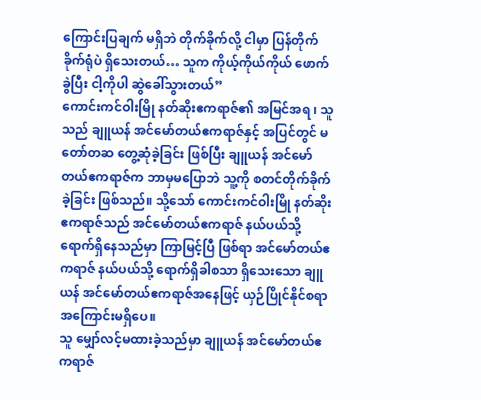ကြောင်းပြချက် မရှိဘဲ တိုက်ခိုက်လို့ ငါမှာ ပြန်တိုက်ခိုက်ရုံပဲ ရှိသေးတယ်… သူက ကိုယ့်ကိုယ်ကိုယ် ဖောက်ခွဲပြီး ငါ့ကိုပါ ဆွဲခေါ်သွားတယ်”
ကောင်းကင်ဝါးမြို နတ်ဆိုးဧကရာဇ်၏ အမြင်အရ ၊ သူသည် ချူယန် အင်မော်တယ်ဧကရာဇ်နှင့် အပြင်တွင် မတော်တဆ တွေ့ဆုံခဲ့ခြင်း ဖြစ်ပြီး ချူယန် အင်မော်တယ်ဧကရာဇ်က ဘာမှမပြောဘဲ သူ့ကို စတင်တိုက်ခိုက်ခဲ့ခြင်း ဖြစ်သည်။ သို့သော် ကောင်းကင်ဝါးမြို နတ်ဆိုးဧကရာဇ်သည် အင်မော်တယ်ဧကရာဇ် နယ်ပယ်သို့ ရောက်ရှိနေသည်မှာ ကြာမြင့်ပြီ ဖြစ်ရာ အင်မော်တယ်ဧကရာဇ် နယ်ပယ်သို့ ရောက်ရှိခါစသာ ရှိသေးသော ချူယန် အင်မော်တယ်ဧကရာဇ်အနေဖြင့် ယှဉ်ပြိုင်နိုင်စရာအကြောင်းမရှိပေ။
သူ မျှော်လင့်မထားခဲ့သည်မှာ ချူယန် အင်မော်တယ်ဧကရာဇ်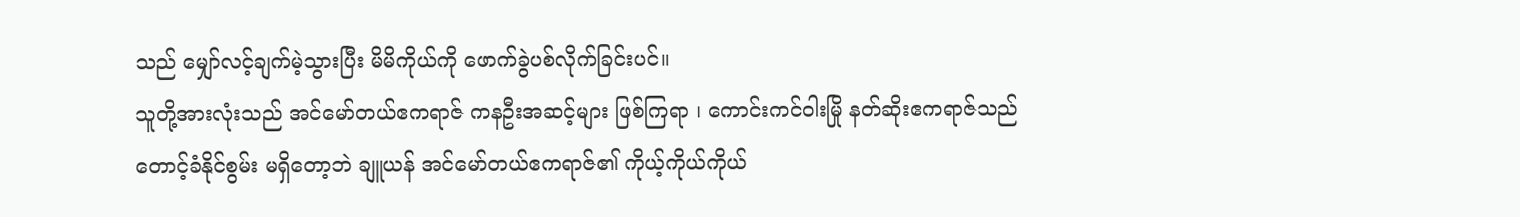သည် မျှော်လင့်ချက်မဲ့သွားပြီး မိမိကိုယ်ကို ဖောက်ခွဲပစ်လိုက်ခြင်းပင်။
သူတို့အားလုံးသည် အင်မော်တယ်ဧကရာဇ် ကနဦးအဆင့်များ ဖြစ်ကြရာ ၊ ကောင်းကင်ဝါးမြို နတ်ဆိုးဧကရာဇ်သည် တောင့်ခံနိုင်စွမ်း မရှိတော့ဘဲ ချူယန် အင်မော်တယ်ဧကရာဇ်၏ ကိုယ့်ကိုယ်ကိုယ်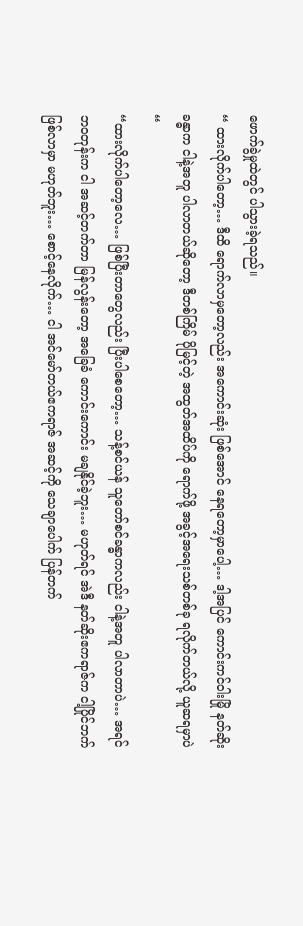ဖောက်ခွဲမှုထဲတွင် ပါသွားခဲ့ရသည်။
“ ထားလိုက်ပါတော့… ဒီထိ ရောက်လာမှတော့လည်း အကောင်းဆုံး ဖြစ်အောင် နေရတော့မှာပေါ့… ဒါ့အပြင် ကောင်းကင်ဝါးမြို နတ်ဆိုးခန္ဓာက ငါနဲ့အတူ ပါလာတယ်ဆိုတော့ ဒီတစ်ကြိမ် ပိုမြင့်တဲ့ အထွတ်အထိပ်ကို ရောက်ဖို့ အခွင့်အရေးသစ်တစ်ခု ရလိုက်တယ်လို့ ယူဆရမှာပဲ “
“ထားလိုက်ပါတော့လေ… ဖြစ်ပြီးတာတွေလည်း ပြီးပါစေတော့… သန့်စင်ယန် သူတော်စင်ခန္ဓာကလည်း ငါနဲ့အတူ ပါလာတာပဲ… အရင်ဘဝတုန်းက ငါ အဆင့်တက်တာ မြန်လွန်းတော့ အခြေခံ ကောင်းကောင်း မချနိုင်ခဲ့ဘူး… မဟုတ်ရင် အဲဒီ နတ်ဆိုးဧကရာဇ်က ငါ့ပြိုင်ဘက် ဖြစ်လာမှာ မဟုတ်ဘူး… စောင့်နေလိုက်… ငါ အင်မော်တယ်ဧကရာဇ် အဆင့်ကို သေချာပေါက် ပြန်တက်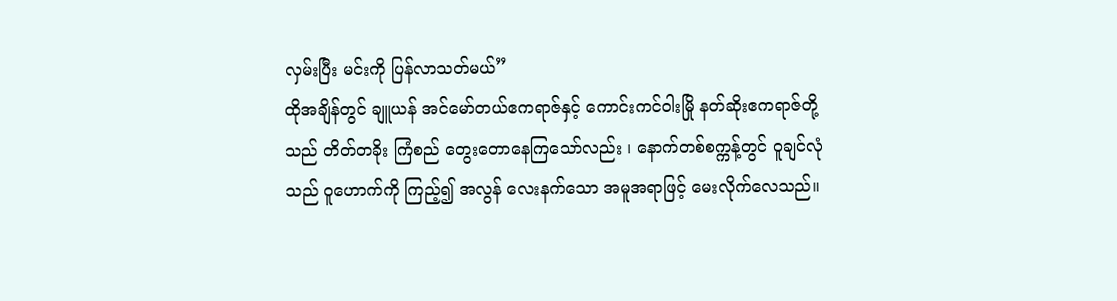လှမ်းပြီး မင်းကို ပြန်လာသတ်မယ်”
ထိုအချိန်တွင် ချူယန် အင်မော်တယ်ဧကရာဇ်နှင့် ကောင်းကင်ဝါးမြို နတ်ဆိုးဧကရာဇ်တို့သည် တိတ်တခိုး ကြံစည် တွေးတောနေကြသော်လည်း ၊ နောက်တစ်စက္ကန့်တွင် ဝူချင်လုံသည် ဝူဟောက်ကို ကြည့်၍ အလွန် လေးနက်သော အမူအရာဖြင့် မေးလိုက်လေသည်။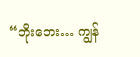“ဘိုးဘေး… ကျွန်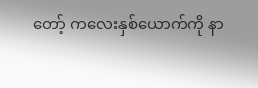တော့် ကလေးနှစ်ယောက်ကို နာ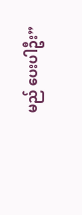မည် ပေးပါဦး”